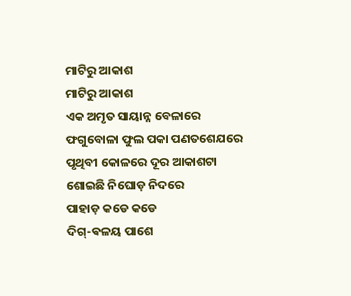ମାଟିରୁ ଆକାଶ
ମାଟିରୁ ଆକାଶ
ଏକ ଅମୃତ ସାୟାନ୍ନ ବେଳାରେ
ଫଗୁବୋଳା ଫୁଲ ପକା ପଣତଶେଯରେ
ପୃଥିବୀ କୋଳରେ ଦୂର ଆକାଶଟା
ଶୋଇଛି ନିଘୋଡ଼ ନିଦରେ
ପାହାଡ଼ କଡେ କଡେ
ଦିଗ୍-ଵଳୟ ପାଶେ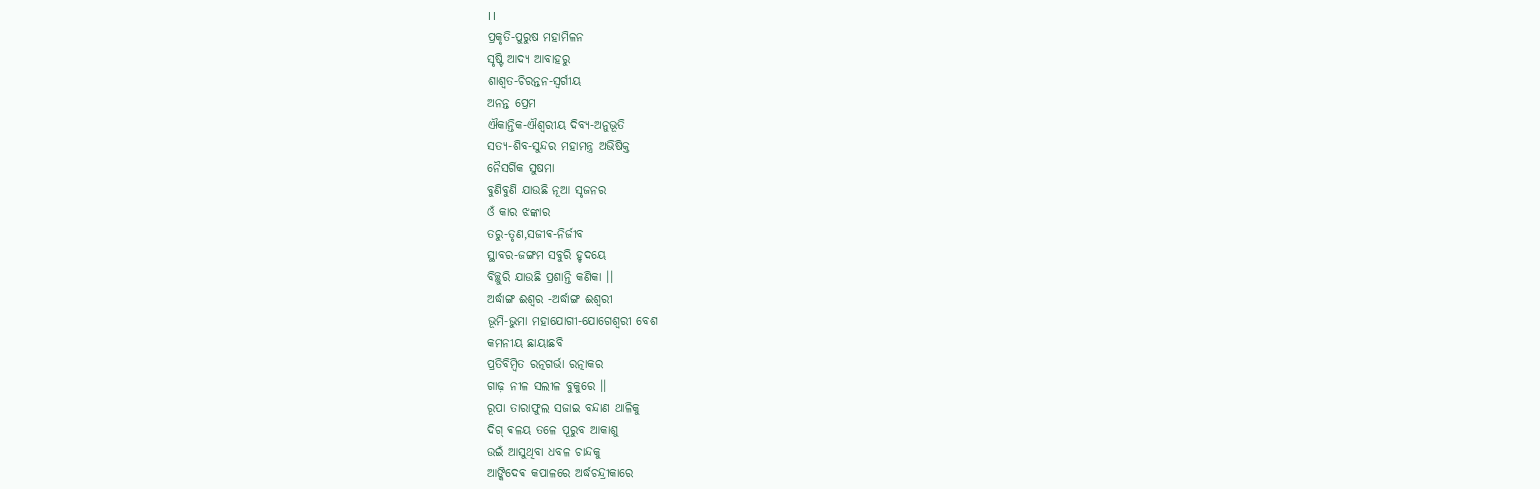।।
ପ୍ରକୃତି-ପୁରୁଷ ମହାମିଳନ
ସୃଷ୍ଟି ଆଦ୍ୟ ଆବାହରୁ
ଶାଶ୍ୱତ-ଚିରନ୍ତନ-ସ୍ବର୍ଗୀୟ
ଅନନ୍ତ ପ୍ରେମ
ଐକାନ୍ତିକ-ଐଶ୍ୱରୀୟ ଦିବ୍ୟ-ଅନୁଭୂତି
ସତ୍ୟ-ଶିବ-ସୁନ୍ଦର ମହାମନ୍ତ୍ର ଅଭିଷିକ୍ତ
ନୈସର୍ଗିକ ସୁଷମା
ବୁଣିବୁଣି ଯାଉଛି ନୂଆ ସୃଜନର
ଓଁ କାର ଝଙ୍କାର
ତରୁ-ତୃଣ,ସଜୀଵ-ନିର୍ଜୀବ
ସ୍ଥାବର-ଜଙ୍ଗମ ସବୁରି ହୃଦୟେ
ବିଚ୍ଛୁରି ଯାଉଛି ପ୍ରଶାନ୍ତି କଣିକା ।।
ଅର୍ଦ୍ଧାଙ୍ଗ ଈଶ୍ୱର -ଅର୍ଦ୍ଧାଙ୍ଗ ଈଶ୍ବରୀ
ଭୂମି-ଭୁମା ମହାଯୋଗୀ-ଯୋଗେଶ୍ୱରୀ ବେଶ
କମନୀୟ ଛାୟାଛବି
ପ୍ରତିବିମ୍ବିତ ରତ୍ନଗର୍ଭା ରତ୍ନାକର
ଗାଢ଼ ନୀଳ ସଲୀଳ ବୁକୁରେ ।।
ରୂପା ତାରାଫୁଲ ସଜାଇ ବନ୍ଦାଣ ଥାଳିକୁ
ଦିଗ୍ ଵଳୟ ତଳେ ପୂରୁବ ଆକାଶୁ
ଉଇଁ ଆସୁଥିବା ଧବଳ ଚାନ୍ଦକୁ
ଆଙ୍କିଦେଵ କପାଳରେ ଅର୍ଦ୍ଧଚନ୍ଦ୍ରୀକାରେ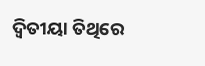ଦ୍ଵିତୀୟା ତିଥିରେ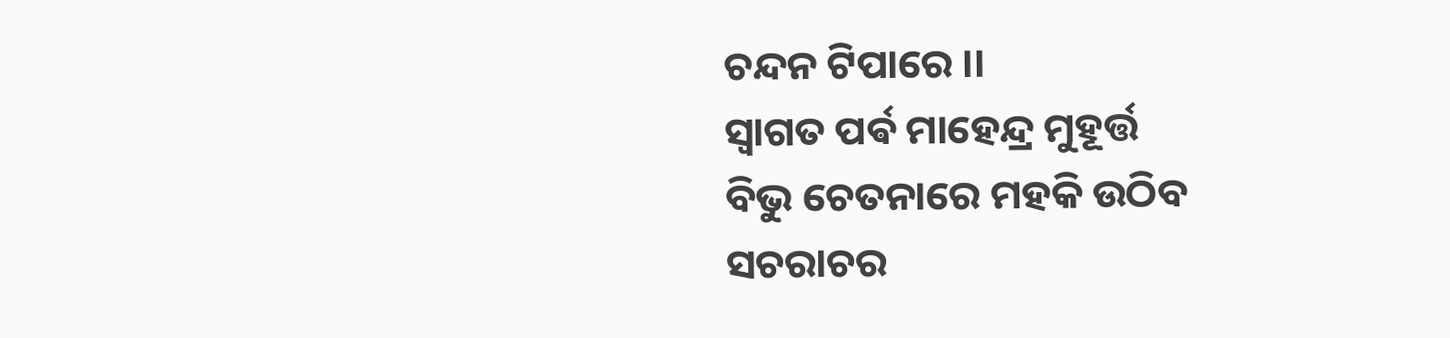ଚନ୍ଦନ ଟିପାରେ ।।
ସ୍ୱାଗତ ପର୍ଵ ମାହେନ୍ଦ୍ର ମୁହୂର୍ତ୍ତ
ବିଭୁ ଚେତନାରେ ମହକି ଉଠିବ
ସଚରାଚର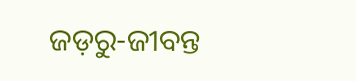ଜଡ଼ରୁ-ଜୀବନ୍ତ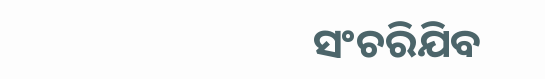ସଂଚରିଯିବ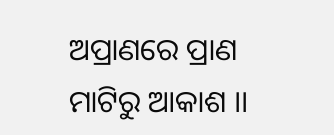ଅପ୍ରାଣରେ ପ୍ରାଣ
ମାଟିରୁ ଆକାଶ ।।